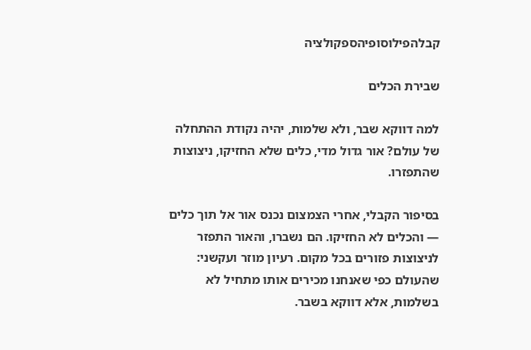קבלהפילוסופיהספקולציה

שבירת הכלים

למה דווקא שבר, ולא שלמות, יהיה נקודת ההתחלה של עולם? אור גדול מדי, כלים שלא החזיקו, ניצוצות שהתפזרו.

בסיפור הקבלי, אחרי הצמצום נכנס אור אל תוך כלים — והכלים לא החזיקו. הם נשברו, והאור התפזר לניצוצות פזורים בכל מקום. רעיון מוזר ועקשני: שהעולם כפי שאנחנו מכירים אותו מתחיל לא בשלמות, אלא דווקא בשבר.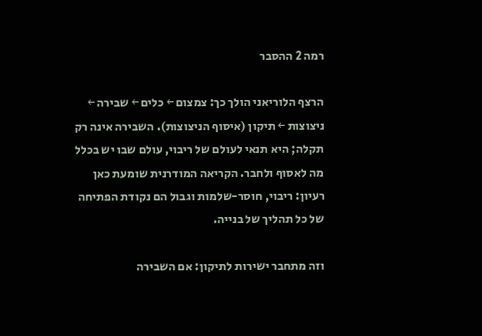רמה 2 ההסבר

הרצף הלוריאני הולך כך: צמצום ← כלים ← שבירה ← ניצוצות ← תיקון (איסוף הניצוצות). השבירה אינה רק תקלה; היא תנאי לעולם של ריבוי, עולם שבו יש בכלל מה לאסוף ולחבר. הקריאה המודרנית שומעת כאן רעיון: ריבוי, חוסר-שלמות וגבול הם נקודת הפתיחה של כל תהליך של בנייה.

וזה מתחבר ישירות לתיקון: אם השבירה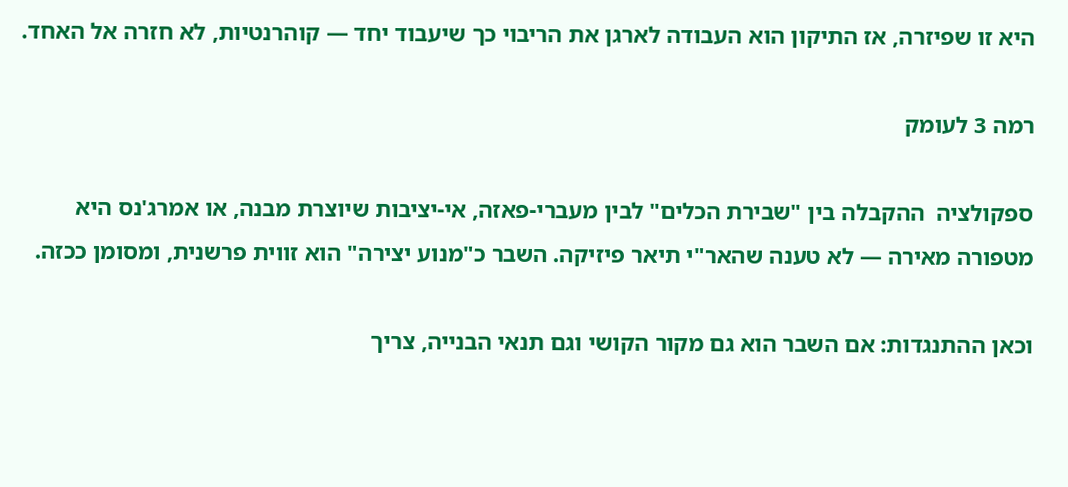היא זו שפיזרה, אז התיקון הוא העבודה לארגן את הריבוי כך שיעבוד יחד — קוהרנטיות, לא חזרה אל האחד.

רמה 3 לעומק

ספקולציה  ההקבלה בין "שבירת הכלים" לבין מעברי-פאזה, אי-יציבות שיוצרת מבנה, או אמרג'נס היא מטפורה מאירה — לא טענה שהאר"י תיאר פיזיקה. השבר כ"מנוע יצירה" הוא זווית פרשנית, ומסומן ככזה.

וכאן ההתנגדות: אם השבר הוא גם מקור הקושי וגם תנאי הבנייה, צריך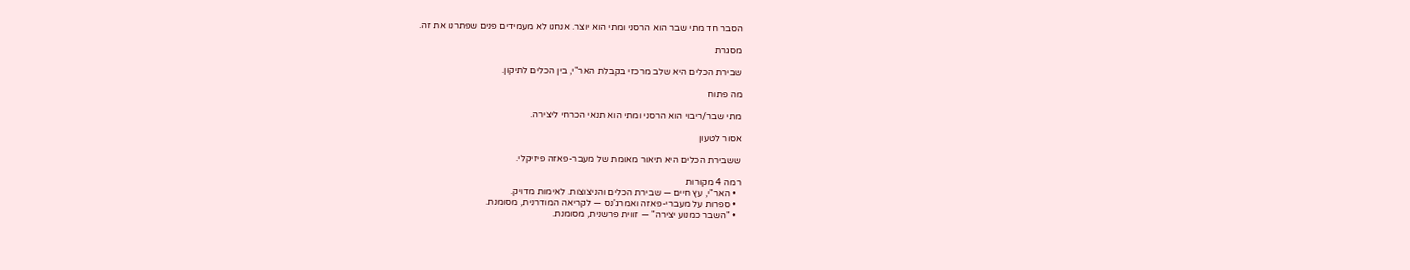הסבר חד מתי שבר הוא הרסני ומתי הוא יוצר. אנחנו לא מעמידים פנים שפתרנו את זה.

מסגרת

שבירת הכלים היא שלב מרכזי בקבלת האר"י, בין הכלים לתיקון.

מה פתוח

מתי שבר/ריבוי הוא הרסני ומתי הוא תנאי הכרחי ליצירה.

אסור לטעון

ששבירת הכלים היא תיאור מאומת של מעבר-פאזה פיזיקלי.

רמה 4 מקורות
  • האר"י, עץ חיים — שבירת הכלים והניצוצות. לאימות מדויק.
  • ספרות על מעברי-פאזה ואמרג'נס — לקריאה המודרנית, מסומנת.
  • "השבר כמנוע יצירה" — זווית פרשנית, מסומנת.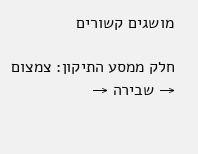מושגים קשורים

חלק ממסע התיקון: צמצום → שבירה →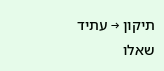תיקון → עתיד
שאלו